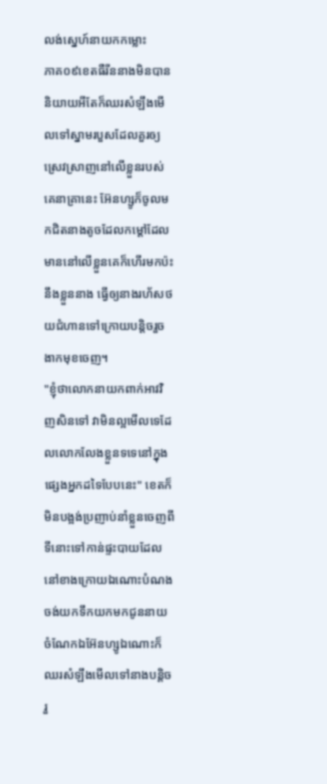លង់ស្នេហ៍នាយកកម្លោះ
ភាគ០៩ខេតធឺរីននាងមិនបាននិយាយអីតែក៏ឈរសំឡឹងមើលទៅស្នាមរបួសដែលគួរឲ្យស្រេវស្រាញនៅលើខ្លួនរបស់គេនាគ្រានេះ អ៊ែនហ្សូក៏ចូលមកជិតនាងតូចដែលកម្ដៅដែលមាននៅលើខ្លួនគេក៏ហើរមកប៉ះនឹងខ្លួននាង ធ្វើឲ្យនាងរហ័សថយជំហានទៅក្រោយបន្តិចរួចងាកមុខចេញ។
"ខ្ញុំថាលោកនាយកពាក់អាវវិញសិនទៅ វាមិនល្អមើលទេដែលលោកលែងខ្លួនទទេនៅក្នុងផ្សេងអ្នកដទៃបែបនេះ" ខេតក៏មិនបង្អង់ប្រញាប់នាំខ្លួនចេញពីទីនោះទៅកាន់ផ្ទះបាយដែលនៅខាងក្រោយឯណោះបំណងចង់យកទឹកយកមកជូននាយ ចំណែកឯអ៊ែនហ្សូឯណោះក៏ឈរសំឡឹងមើលទៅនាងបន្តិចរួ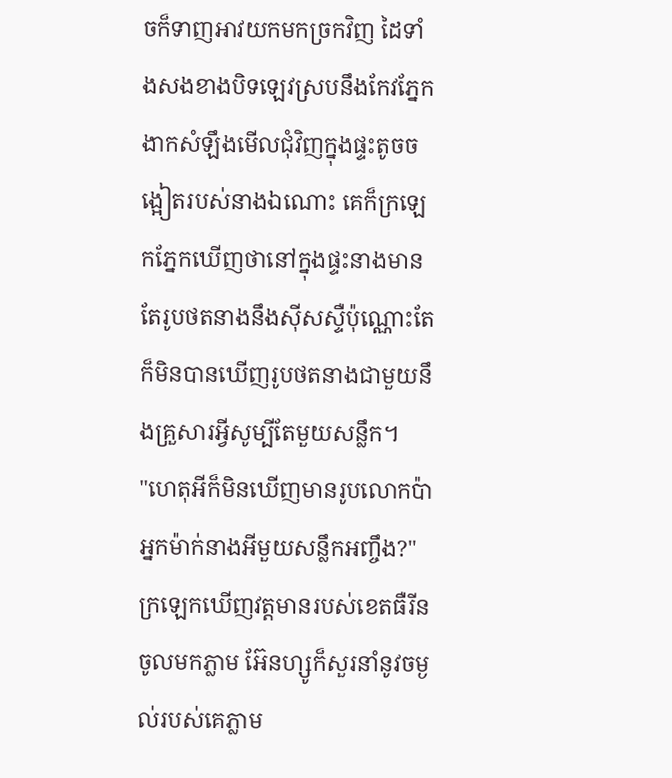ចក៏ទាញអាវយកមកច្រកវិញ ដៃទាំងសងខាងបិទឡេវស្របនឹងកែវភ្នែកងាកសំឡឹងមើលជុំវិញក្នុងផ្ទះតូចចង្អៀតរបស់នាងឯណោះ គេក៏ក្រឡេកភ្នែកឃើញថានៅក្នុងផ្ទះនាងមានតែរូបថតនាងនឹងសុីសស្ទឺប៉ុណ្ណោះតែក៏មិនបានឃើញរូបថតនាងជាមួយនឹងគ្រួសារអ្វីសូម្បីតែមួយសន្លឹក។
"ហេតុអីក៏មិនឃើញមានរូបលោកប៉ាអ្នកម៉ាក់នាងអីមួយសន្លឹកអញ្ចឹង?" ក្រឡេកឃើញវត្តមានរបស់ខេតធឺរីនចូលមកភ្លាម អ៊ែនហ្សូក៏សួរនាំនូវចម្ងល់របស់គេភ្លាម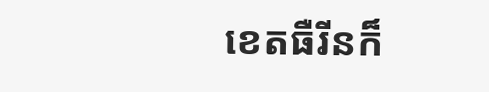ខេតធឺរីនក៏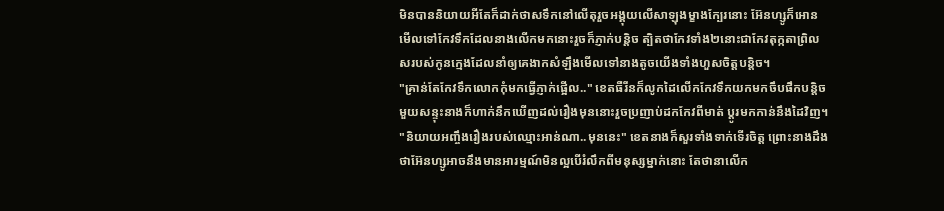មិនបាននិយាយអីតែក៏ដាក់ថាសទឹកនៅលើតុរួចអង្គុយលើសាឡុងម្ខាងក្បែរនោះ អ៊ែនហ្សូក៏អោនមើលទៅកែវទឹកដែលនាងលើកមកនោះរួចក៏ភ្ញាក់បន្តិច ត្បិតថាកែវទាំង២នោះជាកែវតុក្កតាព្រិលសរបស់កូនក្មេងដែលនាំឲ្យគេងាកសំឡឹងមើលទៅនាងតូចយើងទាំងហួសចិត្តបន្តិច។
"គ្រាន់តែកែវទឹកលោកកុំមកធ្វើភ្ញាក់ផ្អើល.." ខេតធឺរីនក៏លូកដៃលើកកែវទឹកយកមកចឹបផឹកបន្តិច មួយសន្ទុះនាងក៏ហាក់នឹកឃើញដល់រឿងមុននោះរួចប្រញាប់ដកកែវពីមាត់ ប្ដូរមកកាន់នឹងដៃវិញ។
"និយាយអញ្ចឹងរឿងរបស់ឈ្មោះអាន់ណា..មុននេះ" ខេតនាងក៏សួរទាំងទាក់ទើរចិត្ត ព្រោះនាងដឹងថាអ៊ែនហ្សូអាចនឹងមានអារម្មណ៍មិនល្អបើរំលឹកពីមនុស្សម្នាក់នោះ តែថានាលើក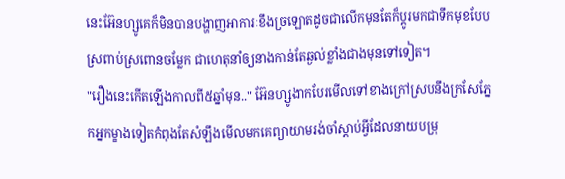នេះអ៊ែនហ្សូគេក៏មិនបានបង្ហាញអាការៈខឹងច្រឡោតដូចជាលើកមុនតែក៏ប្ដូរមកជាទឹកមុខបែបស្រពាប់ស្រពោនចម្លែក ជាហេតុនាំឲ្យនាងកាន់តែឆ្ងល់ខ្លាំងជាងមុនទៅទៀត។
"រឿងនេះកើតឡើងកាលពី៥ឆ្នាំមុន.." អ៊ែនហ្សូងាកបែរមើលទៅខាងក្រៅស្របនឹងក្រសែភ្នែកអ្នកម្ខាងទៀតកំពុងតែសំឡឹងមើលមកគេព្យាយាមរង់ចាំស្ដាប់អ្វីដែលនាយបម្រុ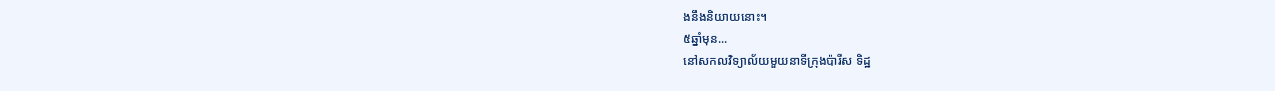ងនឹងនិយាយនោះ។
៥ឆ្នាំមុន...
នៅសកលវិទ្យាល័យមួយនាទីក្រុងប៉ារីស ទិដ្ឋ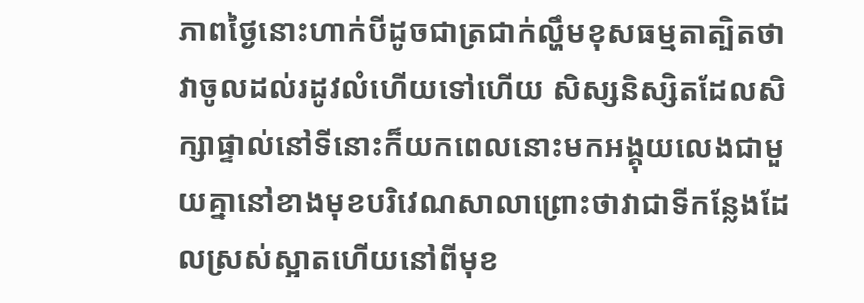ភាពថ្ងៃនោះហាក់បីដូចជាត្រជាក់ល្ហឹមខុសធម្មតាត្បិតថាវាចូលដល់រដូវលំហើយទៅហើយ សិស្សនិស្សិតដែលសិក្សាផ្ទាល់នៅទីនោះក៏យកពេលនោះមកអង្គុយលេងជាមួយគ្នានៅខាងមុខបរិវេណសាលាព្រោះថាវាជាទីកន្លែងដែលស្រស់ស្អាតហើយនៅពីមុខ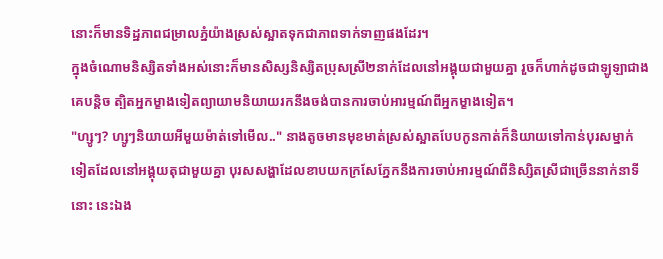នោះក៏មានទិដ្ឋភាពជម្រាលភ្នំយ៉ាងស្រស់ស្អាតទុកជាភាពទាក់ទាញផងដែរ។
ក្នុងចំណោមនិស្សិតទាំងអស់នោះក៏មានសិស្សនិស្សិតប្រុសស្រី២នាក់ដែលនៅអង្គុយជាមួយគ្នា រួចក៏ហាក់ដូចជាឡូឡាជាងគេបន្តិច ត្បិតអ្នកម្ខាងទៀតព្យាយាមនិយាយរកនឹងចង់បានការចាប់អារម្មណ៍ពីអ្នកម្ខាងទៀត។
"ហ្សូៗ? ហ្សូៗនិយាយអីមួយម៉ាត់ទៅមើល.." នាងតូចមានមុខមាត់ស្រស់ស្អាតបែបកូនកាត់ក៏និយាយទៅកាន់បុរសម្នាក់ទៀតដែលនៅអង្គុយតុជាមួយគ្នា បុរសសង្ហាដែលខាបយកក្រសែភ្នែកនឹងការចាប់អារម្មណ៍ពីនិស្សិតស្រីជាច្រើននាក់នាទីនោះ នេះឯង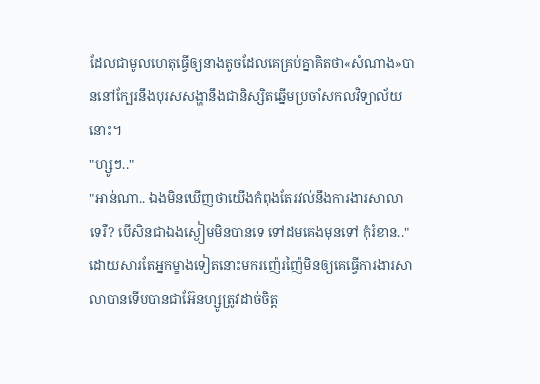ដែលជាមូលហេតុធ្វើឲ្យនាងតូចដែលគេគ្រប់គ្នាគិតថា«សំណាង»បាននៅក្បែរនឹងបុរសសង្ហានឹងជានិស្សិតឆ្នើមប្រចាំសកលវិទ្យាល័យនោះ។
"ហ្សូៗ.."
"អាន់ណា.. ឯងមិនឃើញថាយើងកំពុងតែរវល់នឹងការងារសាលាទេរឺ? បើសិនជាឯងស្ងៀមមិនបានទេ ទៅដមគេងមុនទៅ កុំរំខាន.." ដោយសារតែអ្នកម្ខាងទៀតនោះមករញ៉េរញ៉ៃមិនឲ្យគេធ្វើការងារសាលាបានទើបបានជាអ៊ែនហ្សូត្រូវដាច់ចិត្ត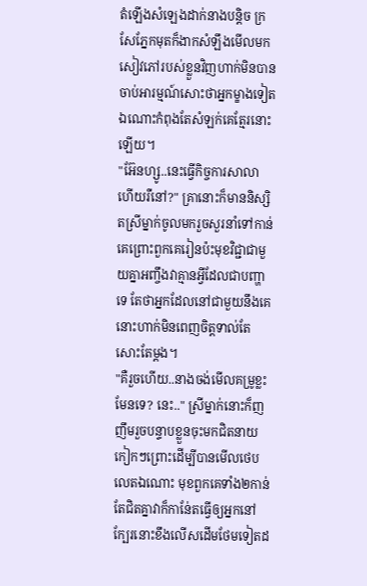តំឡើងសំឡេងដាក់នាងបន្តិច ក្រសែភ្នែកមុតក៏ងាកសំឡឹងមើលមកសៀវភៅរបស់ខ្លួនវិញហាក់មិនបានចាប់អារម្មណ៍សោះថាអ្នកម្ខាងទៀតឯណោះកំពុងតែសំឡក់គេត្មែរនោះឡើយ។
"អ៊ែនហ្សូ..នេះធ្វើកិច្ចការសាលាហើយរឺនៅ?" គ្រានោះក៏មាននិស្សិតស្រីម្នាក់ចូលមករួចសួរនាំទៅកាន់គេព្រោះពួកគេរៀនប៉ះមុខវិជ្ជាជាមួយគ្នាអញ្ចឹងវាគ្មានអ្វីដែលជាបញ្ហាទេ តែថាអ្នកដែលនៅជាមួយនឹងគេនោះហាក់មិនពេញចិត្តទាល់តែសោះតែម្ដង។
"គឺរួចហើយ..នាងចង់មើលគម្រូខ្លះមែនទេ? នេះ.." ស្រីម្នាក់នោះក៏ញញឹមរួចបន្ទាបខ្លួនចុះមកជិតនាយកៀកៗព្រោះដើម្បីបានមើលថេបលេតឯណោះ មុខពួកគេទាំង២កាន់តែជិតគ្នាវាក៏កាន់ែតធ្វើឲ្យអ្នកនៅក្បែរនោះខឹងលើសដើមថែមទៀតដ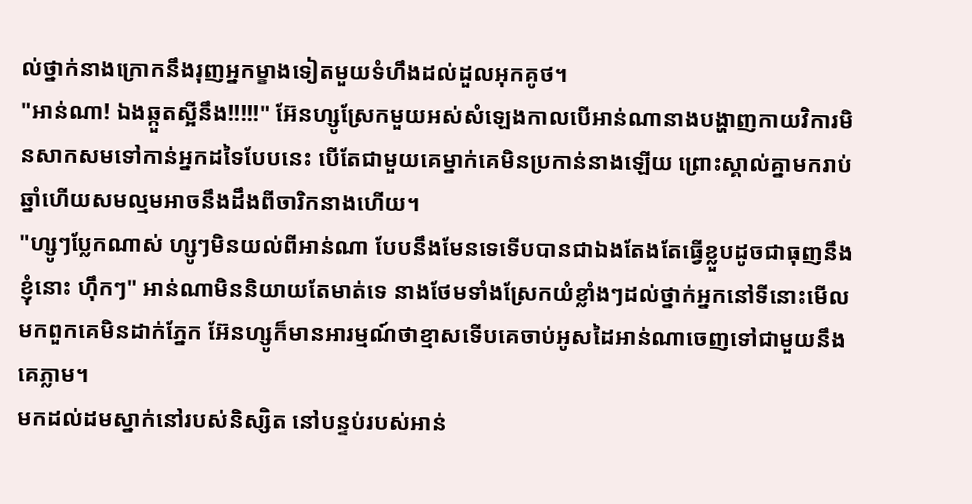ល់ថ្នាក់នាងក្រោកនឹងរុញអ្នកម្ខាងទៀតមួយទំហឹងដល់ដួលអុកគូថ។
"អាន់ណា! ឯងឆ្កួតស្អីនឹង!!!!!" អ៊ែនហ្សូស្រែកមួយអស់សំឡេងកាលបើអាន់ណានាងបង្ហាញកាយវិការមិនសាកសមទៅកាន់អ្នកដទៃបែបនេះ បើតែជាមួយគេម្នាក់គេមិនប្រកាន់នាងឡើយ ព្រោះស្គាល់គ្នាមករាប់ឆ្នាំហើយសមល្មមអាចនឹងដឹងពីចារិកនាងហើយ។
"ហ្សូៗប្លែកណាស់ ហ្សូៗមិនយល់ពីអាន់ណា បែបនឹងមែនទេទើបបានជាឯងតែងតែធ្វើខ្លួបដូចជាធុញនឹងខ្ញុំនោះ ហ៊ឹកៗ" អាន់ណាមិននិយាយតែមាត់ទេ នាងថែមទាំងស្រែកយំខ្លាំងៗដល់ថ្នាក់អ្នកនៅទីនោះមើលមកពួកគេមិនដាក់ភ្នែក អ៊ែនហ្សូក៏មានអារម្មណ៍ថាខ្មាសទើបគេចាប់អូសដៃអាន់ណាចេញទៅជាមួយនឹងគេភ្លាម។
មកដល់ដមស្នាក់នៅរបស់និស្សិត នៅបន្ទប់របស់អាន់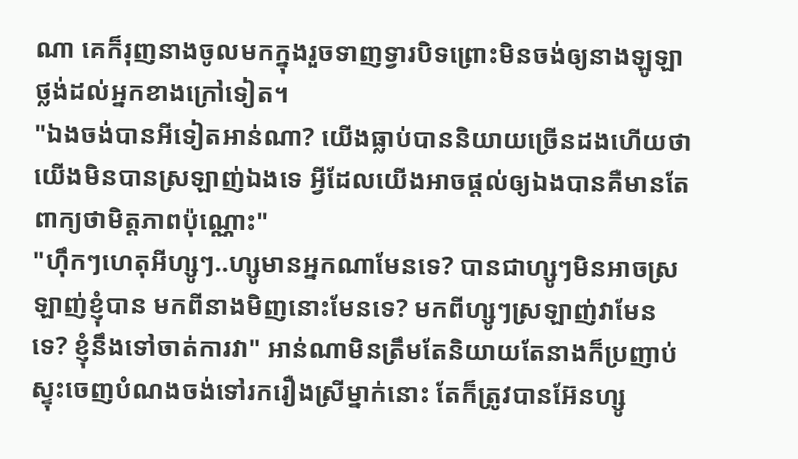ណា គេក៏រុញនាងចូលមកក្នុងរួចទាញទ្វារបិទព្រោះមិនចង់ឲ្យនាងឡូឡាថ្លង់ដល់អ្នកខាងក្រៅទៀត។
"ឯងចង់បានអីទៀតអាន់ណា? យើងធ្លាប់បាននិយាយច្រើនដងហើយថាយើងមិនបានស្រឡាញ់ឯងទេ អ្វីដែលយើងអាចផ្ដល់ឲ្យឯងបានគឺមានតែពាក្យថាមិត្តភាពប៉ុណ្ណោះ"
"ហ៊ឹកៗហេតុអីហ្សូៗ..ហ្សូមានអ្នកណាមែនទេ? បានជាហ្សូៗមិនអាចស្រឡាញ់ខ្ញុំបាន មកពីនាងមិញនោះមែនទេ? មកពីហ្សូៗស្រឡាញ់វាមែនទេ? ខ្ញុំនឹងទៅចាត់ការវា" អាន់ណាមិនត្រឹមតែនិយាយតែនាងក៏ប្រញាប់ស្ទុះចេញបំណងចង់ទៅរករឿងស្រីម្នាក់នោះ តែក៏ត្រូវបានអ៊ែនហ្សូ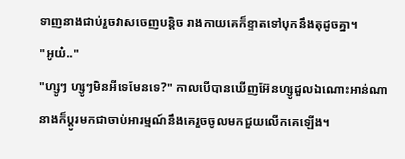ទាញនាងជាប់រួចវាសចេញបន្តិច រាងកាយគេក៏ខ្ទាតទៅបុកនឹងតុដូចគ្នា។
"អូយ៎.."
"ហ្សូៗ ហ្សូៗមិនអីទេមែនទេ?" កាលបើបានឃើញអ៊ែនហ្សូដួលឯណោះអាន់ណានាងក៏ប្ដូរមកជាចាប់អារម្មណ៍នឹងគេរួចចូលមកជួយលើកគេឡើង។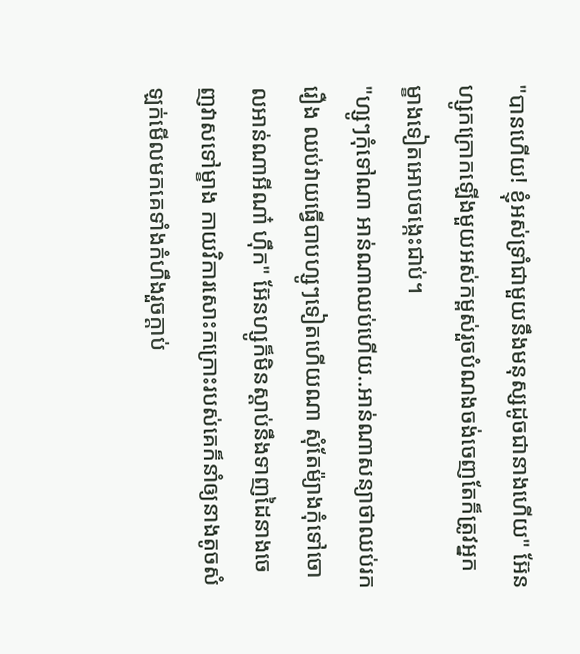"បានហើយ! ខ្ញុំអស់ទ្រាំជាមួយនឹងមនុស្សដូចជានាងហើយ" អ៊ែនហ្សូកក្រោកឡើងមួយអស់កម្ពស់រួចបំណងចង់ចេញតែក៏ត្រូវអ្នកម្ខាងទៀតអោបចង្កេះជាប់។
"ហ្សូៗកុំទៅណា អាន់ណាឈប់ហើយ..អាន់ណាសន្យាថាឈប់រករឿង ឈប់វាយធ្វើបាបហ្សូៗទៀតហើយណា សុំតែម៉្យាងកុំទៅចោលអាន់ណាអីណា៎ ហ៊ឹក" អ៊ែនហ្សូក៏មិនស្ដាប់នឹងទាញដៃនាងចេញវាសទៅម្ខាង កាយវិការសោះកក្រោះរបស់គេក៏នាំឲ្យនាងតូចសំឡក់មើលមកគេទាំងកំហឹងរួចក្ដាប់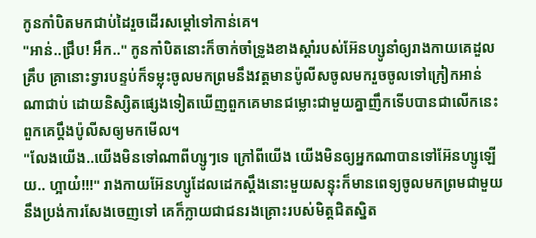កូនកាំបិតមកជាប់ដៃរួចដើរសម្ដៅទៅកាន់គេ។
"អាន់..ជ្រឹប! អឹក.." កូនកាំបិតនោះក៏ចាក់ចាំទ្រូងខាងស្ដាំរបស់អ៊ែនហ្សូនាំឲ្យរាងកាយគេដួលគ្រឹប គ្រានោះទ្វារបន្ទប់ក៏ទម្លុះចូលមកព្រមនឹងវត្តមានប៉ូលីសចូលមករួចចូលទៅក្រៀកអាន់ណាជាប់ ដោយនិស្សិតផ្សេងទៀតឃើញពួកគេមានជម្លោះជាមួយគ្នាញឹកទើបបានជាលើកនេះពួកគេប្ដឹងប៉ូលីសឲ្យមកមើល។
"លែងយើង..យើងមិនទៅណាពីហ្សូៗទេ ក្រៅពីយើង យើងមិនឲ្យអ្នកណាបានទៅអ៊ែនហ្សូឡើយ.. ហ្អាយ៎!!!" រាងកាយអ៊ែនហ្សូដែលដេកស្ដឹងនោះមួយសន្ទុះក៏មានពេទ្យចូលមកព្រមជាមួយនឹងប្រង់ការសែងចេញទៅ គេក៏ក្លាយជាជនរងគ្រោះរបស់មិត្តជិតស្និត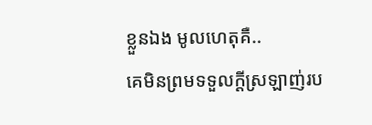ខ្លួនឯង មូលហេតុគឺ..
គេមិនព្រមទទួលក្ដីស្រឡាញ់រប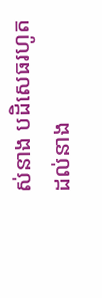ស់នាង បដិសេធរហូតដល់នាង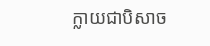ក្លាយជាបិសាច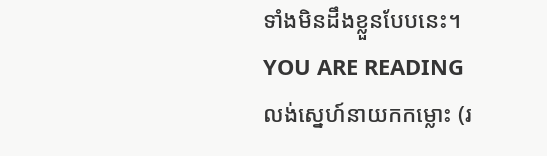ទាំងមិនដឹងខ្លួនបែបនេះ។
YOU ARE READING
លង់ស្នេហ៍នាយកកម្លោះ (រ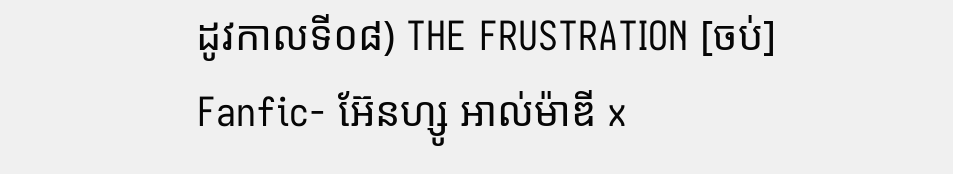ដូវកាលទី០៨) THE FRUSTRATION [ចប់]
Fanfic- អ៊ែនហ្សូ អាល់ម៉ាឌី x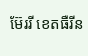ម៊ែររី ខេតធឺរីន